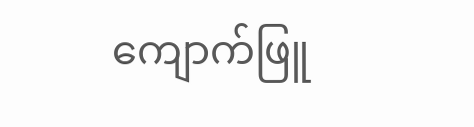ကျောက်ဖြူ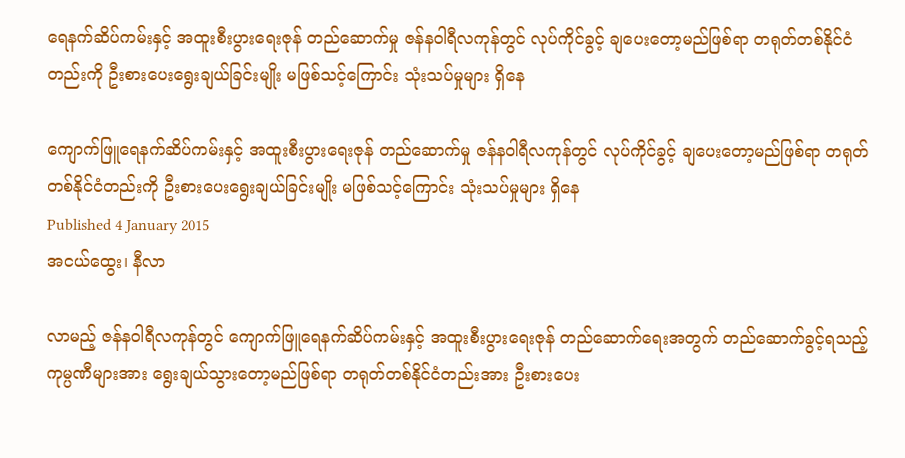ရေနက်ဆိပ်ကမ်းနှင့် အထူးစီးပွားရေးဇုန် တည်ဆောက်မှု ဇန်နဝါရီလကုန်တွင် လုပ်ကိုင်ခွင့် ချပေးတော့မည်ဖြစ်ရာ တရုတ်တစ်နိုင်ငံတည်းကို ဦးစားပေးရွေးချယ်ခြင်းမျိုး မဖြစ်သင့်ကြောင်း သုံးသပ်မှုများ ရှိနေ

ကျောက်ဖြူရေနက်ဆိပ်ကမ်းနှင့် အထူးစီးပွားရေးဇုန် တည်ဆောက်မှု ဇန်နဝါရီလကုန်တွင် လုပ်ကိုင်ခွင့် ချပေးတော့မည်ဖြစ်ရာ တရုတ်တစ်နိုင်ငံတည်းကို ဦးစားပေးရွေးချယ်ခြင်းမျိုး မဖြစ်သင့်ကြောင်း သုံးသပ်မှုများ ရှိနေ
Published 4 January 2015
အငယ်ထွေး၊ နီလာ

လာမည့် ဇန်နဝါရီလကုန်တွင် ကျောက်ဖြူရေနက်ဆိပ်ကမ်းနှင့် အထူးစီးပွားရေးဇုန် တည်ဆောက်ရေးအတွက် တည်ဆောက်ခွင့်ရသည့် ကုမ္ပဏီများအား ရွေးချယ်သွားတော့မည်ဖြစ်ရာ တရုတ်တစ်နိုင်ငံတည်းအား ဦးစားပေး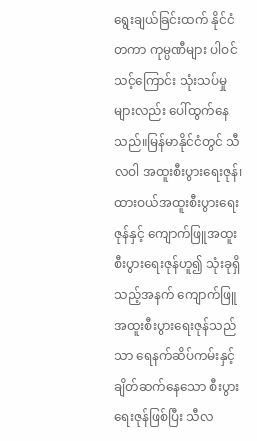ရွေးချယ်ခြင်းထက် နိုင်ငံတကာ ကုမ္ပဏီများ ပါဝင်သင့်ကြောင်း သုံးသပ်မှုများလည်း ပေါ်ထွက်နေသည်။မြန်မာနိုင်ငံတွင် သီလဝါ အထူးစီးပွားရေးဇုန်၊ ထားဝယ်အထူးစီးပွားရေးဇုန်နှင့် ကျောက်ဖြူအထူးစီးပွားရေးဇုန်ဟူ၍ သုံးခုရှိသည့်အနက် ကျောက်ဖြူအထူးစီးပွားရေးဇုန်သည်သာ ရေနက်ဆိပ်ကမ်းနှင့် ချိတ်ဆက်နေသော စီးပွားရေးဇုန်ဖြစ်ပြီး သီလ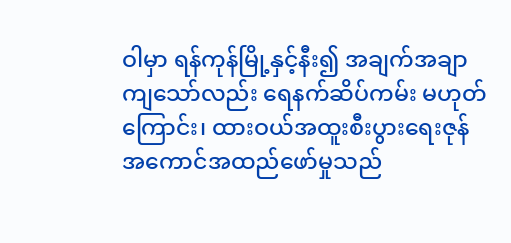ဝါမှာ ရန်ကုန်မြို့နှင့်နီး၍ အချက်အချာ ကျသော်လည်း ရေနက်ဆိပ်ကမ်း မဟုတ်ကြောင်း၊ ထားဝယ်အထူးစီးပွားရေးဇုန် အကောင်အထည်ဖော်မှုသည်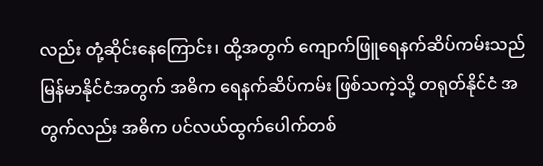လည်း တုံ့ဆိုင်းနေကြောင်း၊ ထို့အတွက် ကျောက်ဖြူရေနက်ဆိပ်ကမ်းသည် မြန်မာနိုင်ငံအတွက် အဓိက ရေနက်ဆိပ်ကမ်း ဖြစ်သကဲ့သို့ တရုတ်နိုင်ငံ အတွက်လည်း အဓိက ပင်လယ်ထွက်ပေါက်တစ်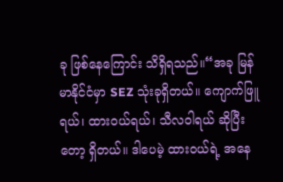ခု ဖြစ်နေကြောင်း သိရှိရသည်။“အခု မြန်မာနိုင်ငံမှာ SEZ သုံးခုရှိတယ်။ ကျောက်ဖြူရယ်၊ ထားဝယ်ရယ်၊ သီလဝါရယ် ဆိုပြီးတော့ ရှိတယ်။ ဒါပေမဲ့ ထားဝယ်ရဲ့ အနေ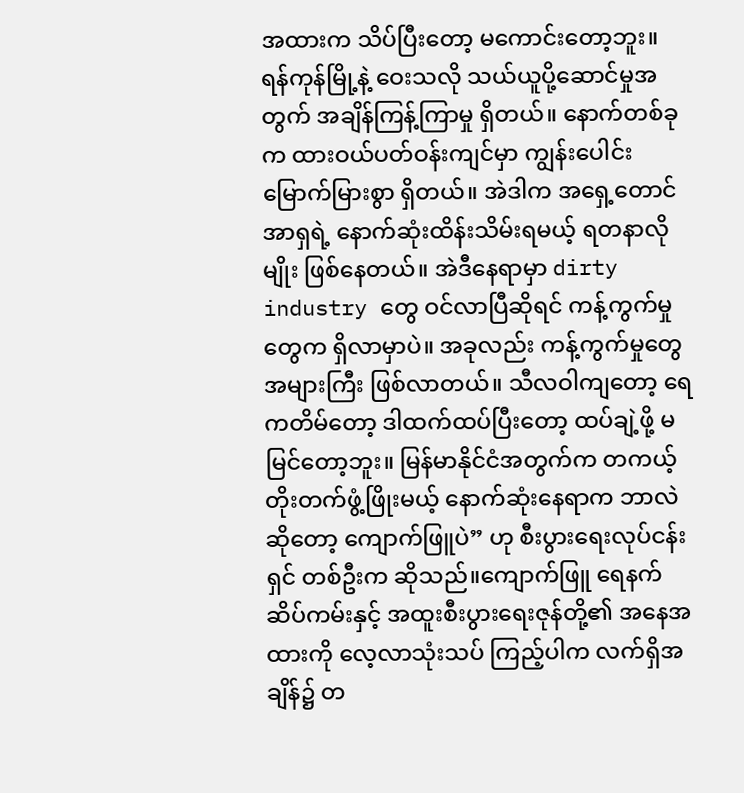အထားက သိပ်ပြီးတော့ မကောင်းတော့ဘူး။ ရန်ကုန်မြို့နဲ့ ဝေးသလို သယ်ယူပို့ဆောင်မှုအတွက် အချိန်ကြန့်ကြာမှု ရှိတယ်။ နောက်တစ်ခုက ထားဝယ်ပတ်ဝန်းကျင်မှာ ကျွန်းပေါင်းမြောက်မြားစွာ ရှိတယ်။ အဲဒါက အရှေ့တောင်အာရှရဲ့ နောက်ဆုံးထိန်းသိမ်းရမယ့် ရတနာလိုမျိုး ဖြစ်နေတယ်။ အဲဒီနေရာမှာ dirty industry တွေ ဝင်လာပြီဆိုရင် ကန့်ကွက်မှုတွေက ရှိလာမှာပဲ။ အခုလည်း ကန့်ကွက်မှုတွေ အများကြီး ဖြစ်လာတယ်။ သီလဝါကျတော့ ရေကတိမ်တော့ ဒါထက်ထပ်ပြီးတော့ ထပ်ချဲ့ဖို့ မမြင်တော့ဘူး။ မြန်မာနိုင်ငံအတွက်က တကယ့်တိုးတက်ဖွံ့ဖြိုးမယ့် နောက်ဆုံးနေရာက ဘာလဲဆိုတော့ ကျောက်ဖြူပဲ” ဟု စီးပွားရေးလုပ်ငန်းရှင် တစ်ဦးက ဆိုသည်။ကျောက်ဖြူ ရေနက်ဆိပ်ကမ်းနှင့် အထူးစီးပွားရေးဇုန်တို့၏ အနေအထားကို လေ့လာသုံးသပ် ကြည့်ပါက လက်ရှိအချိန်၌ တ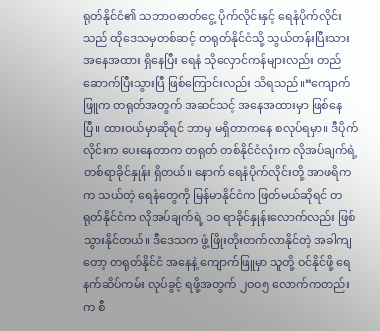ရုတ်နိုင်ငံ၏ သဘာဝဓာတ်ငွေ့ ပိုက်လိုင်းနှင့် ရေနံပိုက်လိုင်းသည် ထိုဒေသမှတစ်ဆင့် တရုတ်နိုင်ငံသို့ သွယ်တန်းပြီးသား အနေအထား ရှိနေပြီး ရေနံ သိုလှောင်ကန်များလည်း တည်ဆောက်ပြီးသွားပြီ ဖြစ်ကြောင်းလည်း သိရသည်။“ကျောက်ဖြူက တရုတ်အတွက် အဆင်သင့် အနေအထားမှာ ဖြစ်နေပြီ။ ထားဝယ်မှာဆိုရင် ဘာမှ မရှိတာကနေ စလုပ်ရမှာ။ ဒီပိုက်လိုင်းက ပေးနေတာက တရုတ် တစ်နိုင်ငံလုံးက လိုအပ်ချက်ရဲ့ တစ်ရာခိုင်နှုန်း ရှိတယ်။ နောက် ရေနံပိုက်လိုင်းတို့ အာဖရိကက သယ်တဲ့ ရေနံတွေကို မြန်မာနိုင်ငံက ဖြတ်မယ်ဆိုရင် တရုတ်နိုင်ငံက လိုအပ်ချက်ရဲ့ ၁ဝ ရာခိုင်နှုန်းလောက်လည်း ဖြစ်သွားနိုင်တယ်။ ဒီဒေသက ဖွံ့ဖြိုးတိုးတက်လာနိုင်တဲ့ အခါကျတော့ တရုတ်နိုင်ငံ အနေနဲ့ ကျောက်ဖြူမှာ သူတို့ ဝင်နိုင်ဖို့ ရေနက်ဆိပ်ကမ်း လုပ်ခွင့် ရဖို့အတွက် ၂ဝဝ၅ လောက်ကတည်းက စီ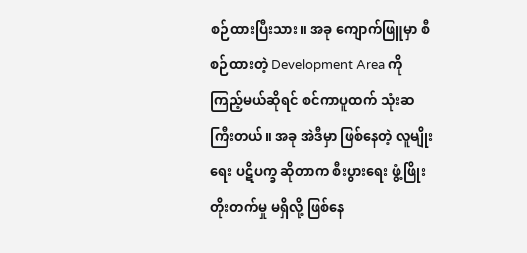စဉ်ထားပြီးသား။ အခု ကျောက်ဖြူမှာ စီစဉ်ထားတဲ့ Development Area ကို ကြည့်မယ်ဆိုရင် စင်ကာပူထက် သုံးဆကြီးတယ်။ အခု အဲဒီမှာ ဖြစ်နေတဲ့ လူမျိုးရေး ပဋိပက္ခ ဆိုတာက စီးပွားရေး ဖွံ့ဖြိုးတိုးတက်မှု မရှိလို့ ဖြစ်နေ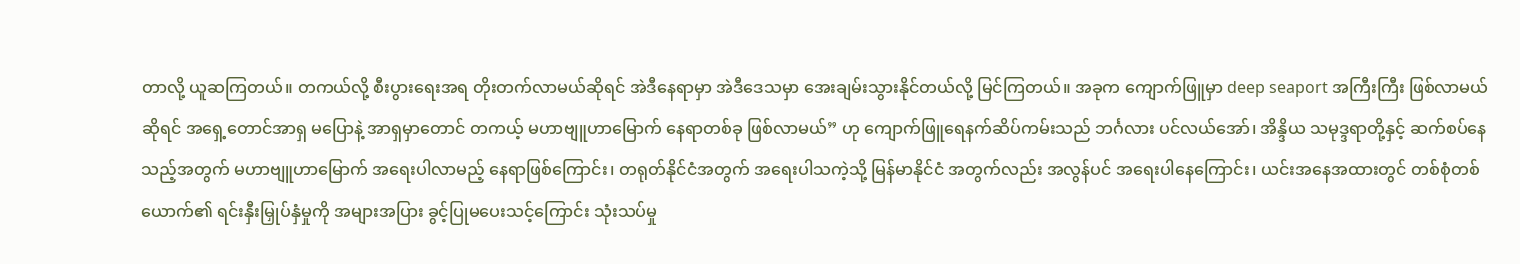တာလို့ ယူဆကြတယ်။ တကယ်လို့ စီးပွားရေးအရ တိုးတက်လာမယ်ဆိုရင် အဲဒီနေရာမှာ အဲဒီဒေသမှာ အေးချမ်းသွားနိုင်တယ်လို့ မြင်ကြတယ်။ အခုက ကျောက်ဖြူမှာ deep seaport အကြီးကြီး ဖြစ်လာမယ်ဆိုရင် အရှေ့တောင်အာရှ မပြောနဲ့ အာရှမှာတောင် တကယ့် မဟာဗျူဟာမြောက် နေရာတစ်ခု ဖြစ်လာမယ်” ဟု ကျောက်ဖြူရေနက်ဆိပ်ကမ်းသည် ဘင်္ဂလား ပင်လယ်အော်၊ အိန္ဒိယ သမုဒ္ဒရာတို့နှင့် ဆက်စပ်နေသည့်အတွက် မဟာဗျူဟာမြောက် အရေးပါလာမည့် နေရာဖြစ်ကြောင်း၊ တရုတ်နိုင်ငံအတွက် အရေးပါသကဲ့သို့ မြန်မာနိုင်ငံ အတွက်လည်း အလွန်ပင် အရေးပါနေကြောင်း၊ ယင်းအနေအထားတွင် တစ်စုံတစ်ယောက်၏ ရင်းနှီးမြှုပ်နှံမှုကို အများအပြား ခွင့်ပြုမပေးသင့်ကြောင်း သုံးသပ်မှု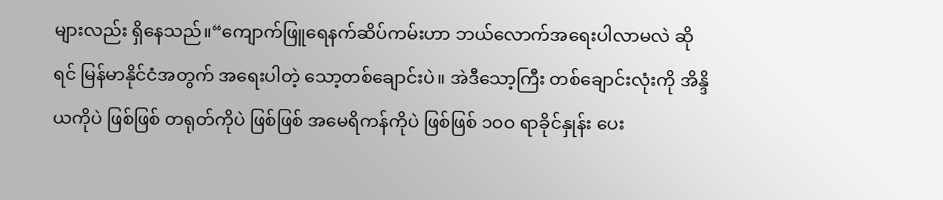များလည်း ရှိနေသည်။“ကျောက်ဖြူရေနက်ဆိပ်ကမ်းဟာ ဘယ်လောက်အရေးပါလာမလဲ ဆိုရင် မြန်မာနိုင်ငံအတွက် အရေးပါတဲ့ သော့တစ်ချောင်းပဲ။ အဲဒီသော့ကြီး တစ်ချောင်းလုံးကို အိန္ဒိယကိုပဲ ဖြစ်ဖြစ် တရုတ်ကိုပဲ ဖြစ်ဖြစ် အမေရိကန်ကိုပဲ ဖြစ်ဖြစ် ၁ဝဝ ရာခိုင်နှုန်း ပေး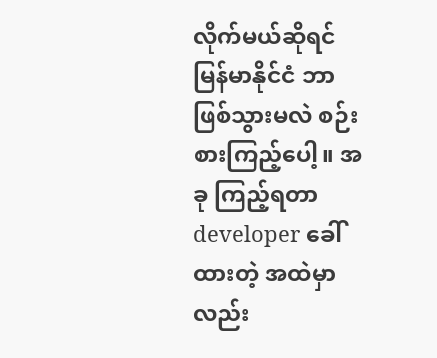လိုက်မယ်ဆိုရင် မြန်မာနိုင်ငံ ဘာဖြစ်သွားမလဲ စဉ်းစားကြည့်ပေါ့။ အခု ကြည့်ရတာ developer ခေါ်ထားတဲ့ အထဲမှာလည်း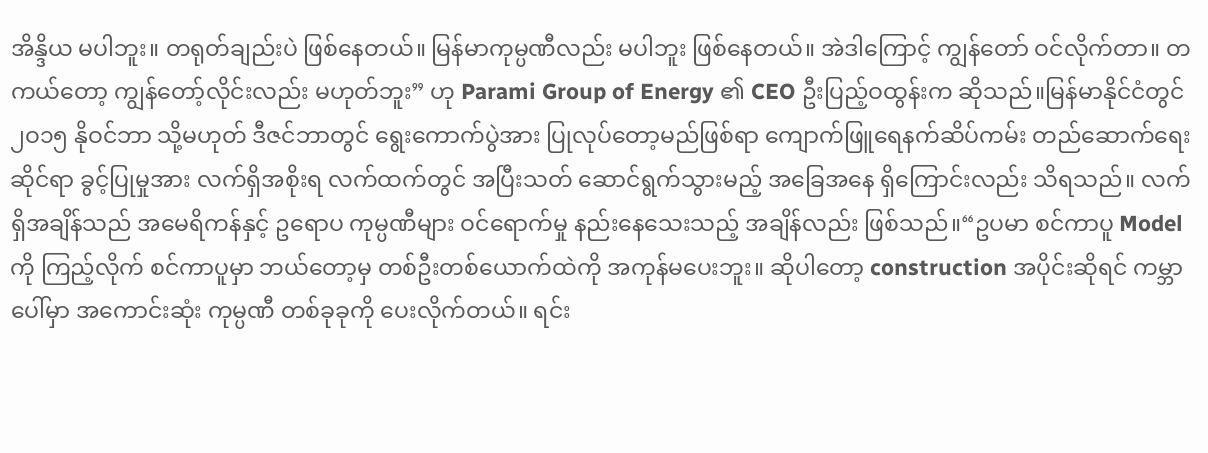အိန္ဒိယ မပါဘူး။ တရုတ်ချည်းပဲ ဖြစ်နေတယ်။ မြန်မာကုမ္ပဏီလည်း မပါဘူး ဖြစ်နေတယ်။ အဲဒါကြောင့် ကျွန်တော် ဝင်လိုက်တာ။ တကယ်တော့ ကျွန်တော့်လိုင်းလည်း မဟုတ်ဘူး” ဟု Parami Group of Energy ၏ CEO ဦးပြည့်ဝထွန်းက ဆိုသည်။မြန်မာနိုင်ငံတွင် ၂ဝ၁၅ နိုဝင်ဘာ သို့မဟုတ် ဒီဇင်ဘာတွင် ရွေးကောက်ပွဲအား ပြုလုပ်တော့မည်ဖြစ်ရာ ကျောက်ဖြူရေနက်ဆိပ်ကမ်း တည်ဆောက်ရေးဆိုင်ရာ ခွင့်ပြုမှုအား လက်ရှိအစိုးရ လက်ထက်တွင် အပြီးသတ် ဆောင်ရွက်သွားမည့် အခြေအနေ ရှိကြောင်းလည်း သိရသည်။ လက်ရှိအချိန်သည် အမေရိကန်နှင့် ဥရောပ ကုမ္ပဏီများ ဝင်ရောက်မှု နည်းနေသေးသည့် အချိန်လည်း ဖြစ်သည်။“ဥပမာ စင်ကာပူ Model ကို ကြည့်လိုက် စင်ကာပူမှာ ဘယ်တော့မှ တစ်ဦးတစ်ယောက်ထဲကို အကုန်မပေးဘူး။ ဆိုပါတော့ construction အပိုင်းဆိုရင် ကမ္ဘာပေါ်မှာ အကောင်းဆုံး ကုမ္ပဏီ တစ်ခုခုကို ပေးလိုက်တယ်။ ရင်း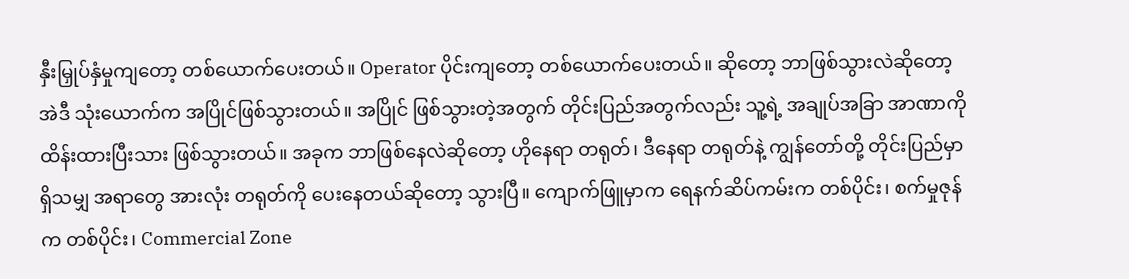နှီးမြှုပ်နှံမှုကျတော့ တစ်ယောက်ပေးတယ်။ Operator ပိုင်းကျတော့ တစ်ယောက်ပေးတယ်။ ဆိုတော့ ဘာဖြစ်သွားလဲဆိုတော့ အဲဒီ သုံးယောက်က အပြိုင်ဖြစ်သွားတယ်။ အပြိုင် ဖြစ်သွားတဲ့အတွက် တိုင်းပြည်အတွက်လည်း သူ့ရဲ့ အချုပ်အခြာ အာဏာကို ထိန်းထားပြီးသား ဖြစ်သွားတယ်။ အခုက ဘာဖြစ်နေလဲဆိုတော့ ဟိုနေရာ တရုတ်၊ ဒီနေရာ တရုတ်နဲ့ ကျွန်တော်တို့ တိုင်းပြည်မှာ ရှိသမျှ အရာတွေ အားလုံး တရုတ်ကို ပေးနေတယ်ဆိုတော့ သွားပြီ။ ကျောက်ဖြူမှာက ရေနက်ဆိပ်ကမ်းက တစ်ပိုင်း၊ စက်မှုဇုန်က တစ်ပိုင်း၊ Commercial Zone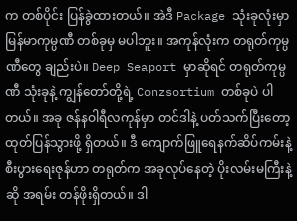က တစ်ပိုင်း ပြန်ခွဲထားတယ်။ အဲဒီ Package သုံးခုလုံးမှာ မြန်မာကုမ္ပဏီ တစ်ခုမှ မပါဘူး။ အကုန်လုံးက တရုတ်ကုမ္ပဏီတွေ ချည်းပဲ။ Deep Seaport မှာဆိုရင် တရုတ်ကုမ္ပဏီ သုံးခုနဲ့ ကျွန်တော်တို့ရဲ့ Conzsortium တစ်ခုပဲ ပါတယ်။ အခု ဇန်နဝါရီလကုန်မှာ တင်ဒါနဲ့ ပတ်သက်ပြီးတော့ ထုတ်ပြန်သွားဖို့ ရှိတယ်။ ဒီ ကျောက်ဖြူရေနက်ဆိပ်ကမ်းနဲ့ စီးပွားရေးဇုန်ဟာ တရုတ်က အခုလုပ်နေတဲ့ ပိုးလမ်းမကြီးနဲ့ဆို အရမ်း တန်ဖိုးရှိတယ်။ ဒါ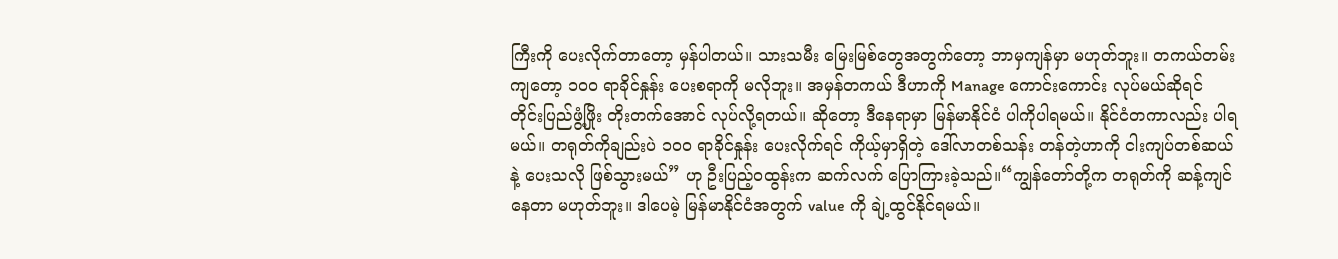ကြီးကို ပေးလိုက်တာတော့ မှန်ပါတယ်။ သားသမီး မြေးမြစ်တွေအတွက်တော့ ဘာမှကျန်မှာ မဟုတ်ဘူး။ တကယ်တမ်းကျတော့ ၁ဝဝ ရာခိုင်နှုန်း ပေးစရာကို မလိုဘူး။ အမှန်တကယ် ဒီဟာကို Manage ကောင်းကောင်း လုပ်မယ်ဆိုရင် တိုင်းပြည်ဖွံ့ဖြိုး တိုးတက်အောင် လုပ်လို့ရတယ်။ ဆိုတော့ ဒီနေရာမှာ မြန်မာနိုင်ငံ ပါကိုပါရမယ်။ နိုင်ငံတကာလည်း ပါရမယ်။ တရုတ်ကိုချည်းပဲ ၁ဝဝ ရာခိုင်နှုန်း ပေးလိုက်ရင် ကိုယ့်မှာရှိတဲ့ ဒေါ်လာတစ်သန်း တန်တဲ့ဟာကို ငါးကျပ်တစ်ဆယ်နဲ့ ပေးသလို ဖြစ်သွားမယ်” ဟု ဦးပြည့်ဝထွန်းက ဆက်လက် ပြောကြားခဲ့သည်။“ကျွန်တော်တို့က တရုတ်ကို ဆန့်ကျင်နေတာ မဟုတ်ဘူး။ ဒါပေမဲ့ မြန်မာနိုင်ငံအတွက် value ကို ချဲ့ထွင်နိုင်ရမယ်။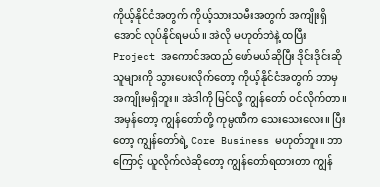ကိုယ့်နိုင်ငံအတွက် ကိုယ့်သားသမီးအတွက် အကျိုးရှိအောင် လုပ်နိုင်ရမယ်။ အဲလို မဟုတ်ဘဲနဲ့ ထပြီး Project အကောင်အထည် ဖော်မယ်ဆိုပြီး ဒိုင်းဒိုင်းဆို သူများကို သွားပေးလိုက်တော့ ကိုယ့်နိုင်ငံအတွက် ဘာမှ အကျိုးမရှိဘူး။ အဲဒါကို မြင်လို့ ကျွန်တော် ဝင်လိုက်တာ။ အမှန်တော့ ကျွန်တော်တို့ ကုမ္ပဏီက သေးသေးလေး။ ပြီးတော့ ကျွန်တော်ရဲ့ Core Business မဟုတ်ဘူး။ ဘာကြောင့် ယူလိုက်လဲဆိုတော့ ကျွန်တော်ရထားတာ ကျွန်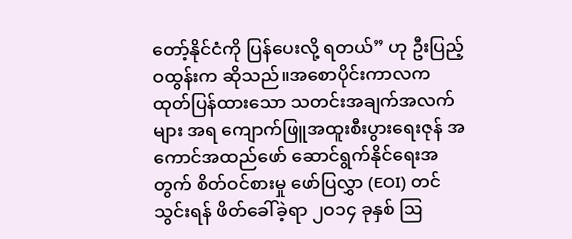တော့်နိုင်ငံကို ပြန်ပေးလို့ ရတယ်” ဟု ဦးပြည့်ဝထွန်းက ဆိုသည်။အစောပိုင်းကာလက ထုတ်ပြန်ထားသော သတင်းအချက်အလက်များ အရ ကျောက်ဖြူအထူးစီးပွားရေးဇုန် အကောင်အထည်ဖော် ဆောင်ရွက်နိုင်ရေးအတွက် စိတ်ဝင်စားမှု ဖော်ပြလွှာ (EOI) တင်သွင်းရန် ဖိတ်ခေါ်ခဲ့ရာ ၂ဝ၁၄ ခုနှစ် ဩ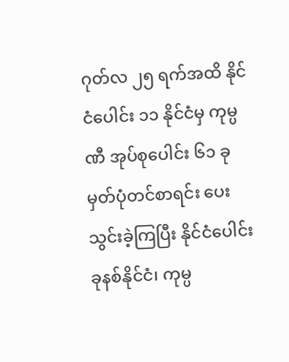ဂုတ်လ ၂၅ ရက်အထိ နိုင်ငံပေါင်း ၁၁ နိုင်ငံမှ ကုမ္ပဏီ အုပ်စုပေါင်း ၆၁ ခု မှတ်ပုံတင်စာရင်း ပေးသွင်းခဲ့ကြပြီး နိုင်ငံပေါင်း ခုနစ်နိုင်ငံ၊ ကုမ္ပ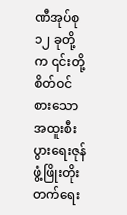ဏီအုပ်စု ၁၂ ခုတို့က ၎င်းတို့ စိတ်ဝင်စားသော အထူးစီးပွားရေးဇုန် ဖွံ့ဖြိုးတိုးတက်ရေး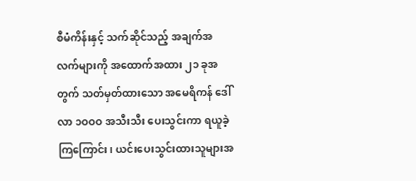စီမံကိန်းနှင့် သက်ဆိုင်သည့် အချက်အလက်များကို အထောက်အထား ၂၁ ခုအတွက် သတ်မှတ်ထားသော အမေရိကန် ဒေါ်လာ ၁ဝဝဝ အသီးသီး ပေးသွင်းကာ ရယူခဲ့ကြကြောင်း၊ ယင်းပေးသွင်းထားသူများအ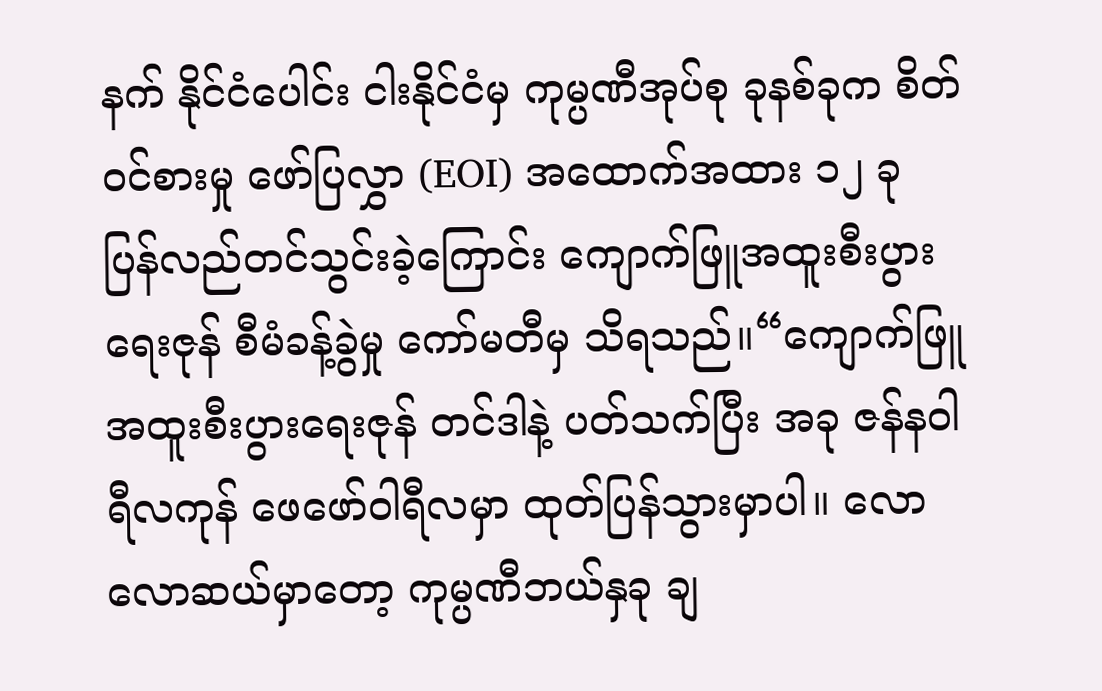နက် နိုင်ငံပေါင်း ငါးနိုင်ငံမှ ကုမ္ပဏီအုပ်စု ခုနစ်ခုက စိတ်ဝင်စားမှု ဖော်ပြလွှာ (EOI) အထောက်အထား ၁၂ ခု ပြန်လည်တင်သွင်းခဲ့ကြောင်း ကျောက်ဖြူအထူးစီးပွားရေးဇုန် စီမံခန့်ခွဲမှု ကော်မတီမှ သိရသည်။“ကျောက်ဖြူအထူးစီးပွားရေးဇုန် တင်ဒါနဲ့ ပတ်သက်ပြီး အခု ဇန်နဝါရီလကုန် ဖေဖော်ဝါရီလမှာ ထုတ်ပြန်သွားမှာပါ။ လောလောဆယ်မှာတော့ ကုမ္ပဏီဘယ်နှခု ချ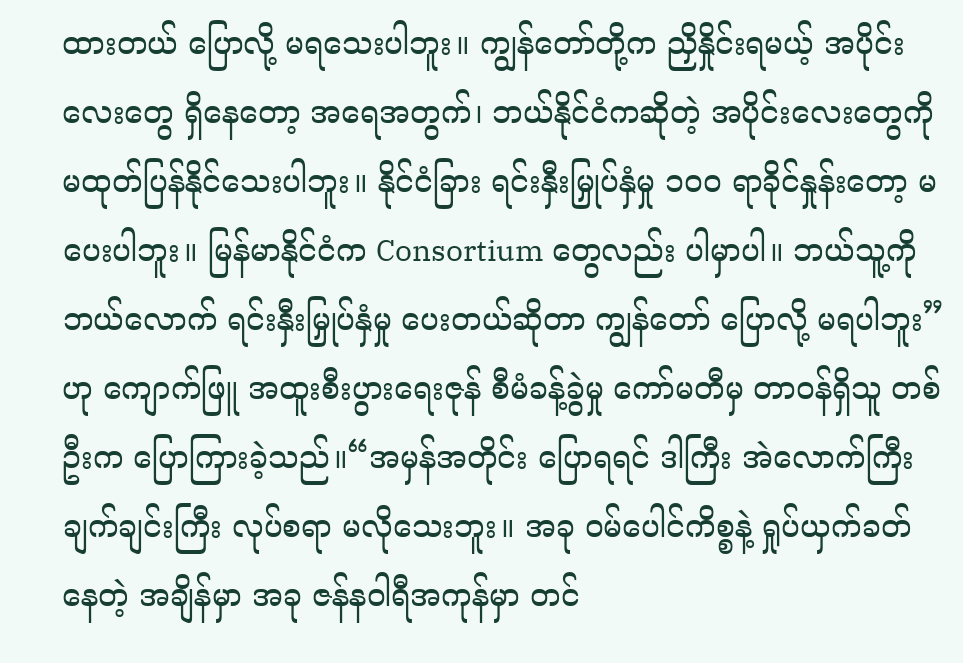ထားတယ် ပြောလို့ မရသေးပါဘူး။ ကျွန်တော်တို့က ညှိနှိုင်းရမယ့် အပိုင်းလေးတွေ ရှိနေတော့ အရေအတွက်၊ ဘယ်နိုင်ငံကဆိုတဲ့ အပိုင်းလေးတွေကို မထုတ်ပြန်နိုင်သေးပါဘူး။ နိုင်ငံခြား ရင်းနှီးမြှုပ်နှံမှု ၁ဝဝ ရာခိုင်နှုန်းတော့ မပေးပါဘူး။ မြန်မာနိုင်ငံက Consortium တွေလည်း ပါမှာပါ။ ဘယ်သူ့ကို ဘယ်လောက် ရင်းနှီးမြှုပ်နှံမှု ပေးတယ်ဆိုတာ ကျွန်တော် ပြောလို့ မရပါဘူး” ဟု ကျောက်ဖြူ အထူးစီးပွားရေးဇုန် စီမံခန့်ခွဲမှု ကော်မတီမှ တာဝန်ရှိသူ တစ်ဦးက ပြောကြားခဲ့သည်။“အမှန်အတိုင်း ပြောရရင် ဒါကြီး အဲလောက်ကြီး ချက်ချင်းကြီး လုပ်စရာ မလိုသေးဘူး။ အခု ဝမ်ပေါင်ကိစ္စနဲ့ ရှုပ်ယှက်ခတ်နေတဲ့ အချိန်မှာ အခု ဇန်နဝါရီအကုန်မှာ တင်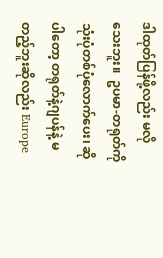ဒါထုတ်ပြန်ဖို့လည်း မလိုသေးဘူး။  ဥပမာ-တရုတ်ကို သုံးပုံတစ်ပုံလောက်ပေး၊ ဆိုပါတော့ တရုတ်နဲ့ဂျပန်နဲ့ မတည့်ဘူးဆိုလည်း Europe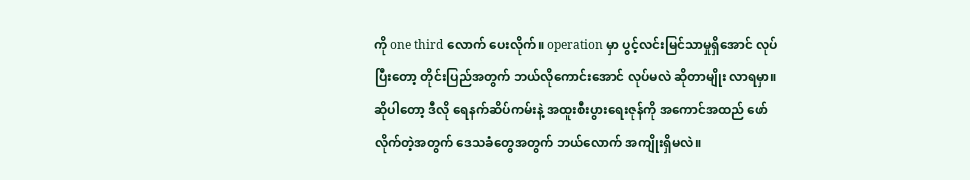ကို one third လောက် ပေးလိုက်။ operation မှာ ပွင့်လင်းမြင်သာမှုရှိအောင် လုပ်ပြီးတော့ တိုင်းပြည်အတွက် ဘယ်လိုကောင်းအောင် လုပ်မလဲ ဆိုတာမျိုး လာရမှာ။ ဆိုပါတော့ ဒီလို ရေနက်ဆိပ်ကမ်းနဲ့ အထူးစီးပွားရေးဇုန်ကို အကောင်အထည် ဖော်လိုက်တဲ့အတွက် ဒေသခံတွေအတွက် ဘယ်လောက် အကျိုးရှိမလဲ။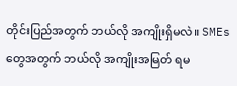တိုင်းပြည်အတွက် ဘယ်လို အကျိုးရှိမလဲ။ SMEs တွေအတွက် ဘယ်လို အကျိုးအမြတ် ရမ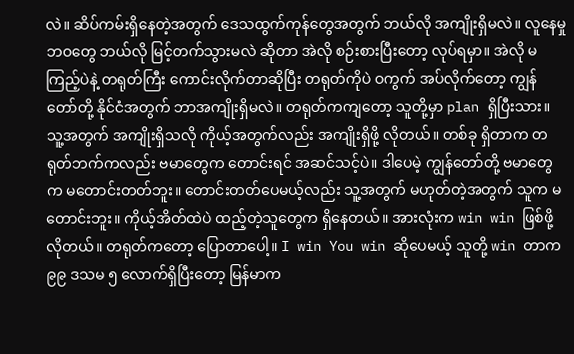လဲ။ ဆိပ်ကမ်းရှိနေတဲ့အတွက် ဒေသထွက်ကုန်တွေအတွက် ဘယ်လို အကျိုးရှိမလဲ။ လူနေမှု ဘဝတွေ ဘယ်လို မြင့်တက်သွားမလဲ ဆိုတာ အဲလို စဉ်းစားပြီးတော့ လုပ်ရမှာ။ အဲလို မကြည့်ပဲနဲ့ တရုတ်ကြီး ကောင်းလိုက်တာဆိုပြီး တရုတ်ကိုပဲ ဝကွက် အပ်လိုက်တော့ ကျွန်တော်တို့ နိုင်ငံအတွက် ဘာအကျိုးရှိမလဲ။ တရုတ်ကကျတော့ သူတို့မှာ plan ရှိပြီးသား။ သူ့အတွက် အကျိုးရှိသလို ကိုယ့်အတွက်လည်း အကျိုးရှိဖို့ လိုတယ်။ တစ်ခု ရှိတာက တရုတ်ဘက်ကလည်း ဗမာတွေက တောင်းရင် အဆင်သင့်ပဲ။ ဒါပေမဲ့ ကျွန်တော်တို့ ဗမာတွေက မတောင်းတတ်ဘူး။ တောင်းတတ်ပေမယ့်လည်း သူ့အတွက် မဟုတ်တဲ့အတွက် သူက မတောင်းဘူး။ ကိုယ့်အိတ်ထဲပဲ ထည့်တဲ့သူတွေက ရှိနေတယ်။ အားလုံးက win win ဖြစ်ဖို့ လိုတယ်။ တရုတ်ကတော့ ပြောတာပေါ့။ I win You win ဆိုပေမယ့် သူတို့ win တာက ၉၉ ဒသမ ၅ လောက်ရှိပြီးတော့ မြန်မာက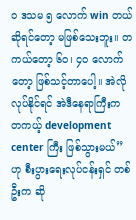ဝ ဒသမ ၅ လောက် win တယ်ဆိုရင်တော့ မဖြစ်သေးဘူး။ တကယ်တော့ ၆ဝ၊ ၄ဝ လောက်တော့ ဖြစ်သင့်တာပေါ့။ အဲလို လုပ်နိုင်ရင် အဲဒီနေရာကြီးက တကယ့် development center ကြီး ဖြစ်သွားမယ်” ဟု စီးပွားရေးလုပ်ငန်းရှင် တစ်ဦးက ဆို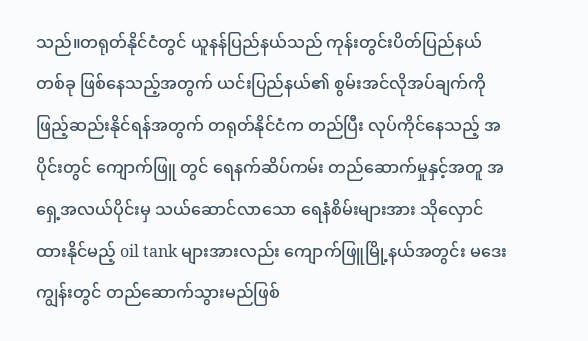သည်။တရုတ်နိုင်ငံတွင် ယူနန်ပြည်နယ်သည် ကုန်းတွင်းပိတ်ပြည်နယ်တစ်ခု ဖြစ်နေသည့်အတွက် ယင်းပြည်နယ်၏ စွမ်းအင်လိုအပ်ချက်ကို ဖြည့်ဆည်းနိုင်ရန်အတွက် တရုတ်နိုင်ငံက တည်ပြီး လုပ်ကိုင်နေသည့် အပိုင်းတွင် ကျောက်ဖြူ တွင် ရေနက်ဆိပ်ကမ်း တည်ဆောက်မှုနှင့်အတူ အရှေ့အလယ်ပိုင်းမှ သယ်ဆောင်လာသော ရေနံစိမ်းများအား သိုလှောင်ထားနိုင်မည့် oil tank များအားလည်း ကျောက်ဖြူမြို့နယ်အတွင်း မဒေးကျွန်းတွင် တည်ဆောက်သွားမည်ဖြစ်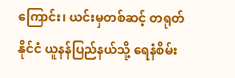ကြောင်း၊ ယင်းမှတစ်ဆင့် တရုတ်နိုင်ငံ ယူနန်ပြည်နယ်သို့ ရေနံစိမ်း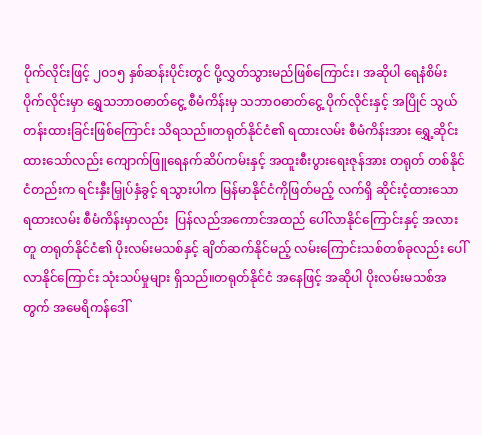ပိုက်လိုင်းဖြင့် ၂ဝ၁၅ နှစ်ဆန်းပိုင်းတွင် ပို့လွှတ်သွားမည်ဖြစ်ကြောင်း၊ အဆိုပါ ရေနံစိမ်းပိုက်လိုင်းမှာ ရွှေသဘာဝဓာတ်ငွေ့ စီမံကိန်းမှ သဘာဝဓာတ်ငွေ့ ပိုက်လိုင်းနှင့် အပြိုင် သွယ်တန်းထားခြင်းဖြစ်ကြောင်း သိရသည်။တရုတ်နိုင်ငံ၏ ရထားလမ်း စီမံကိန်းအား ရွှေ့ဆိုင်းထားသော်လည်း ကျောက်ဖြူရေနက်ဆိပ်ကမ်းနှင့် အထူးစီးပွားရေးဇုန်အား တရုတ် တစ်နိုင်ငံတည်းက ရင်းနှီးမြှုပ်နှံခွင့် ရသွားပါက မြန်မာနိုင်ငံကိုဖြတ်မည့် လက်ရှိ ဆိုင်းငံ့ထားသော ရထားလမ်း စီမံကိန်းမှာလည်း  ပြန်လည်အကောင်အထည် ပေါ်လာနိုင်ကြောင်းနှင့် အလားတူ တရုတ်နိုင်ငံ၏ ပိုးလမ်းမသစ်နှင့် ချိတ်ဆက်နိုင်မည့် လမ်းကြောင်းသစ်တစ်ခုလည်း ပေါ်လာနိုင်ကြောင်း သုံးသပ်မှုများ ရှိသည်။တရုတ်နိုင်ငံ အနေဖြင့် အဆိုပါ ပိုးလမ်းမသစ်အတွက် အမေရိကန်ဒေါ်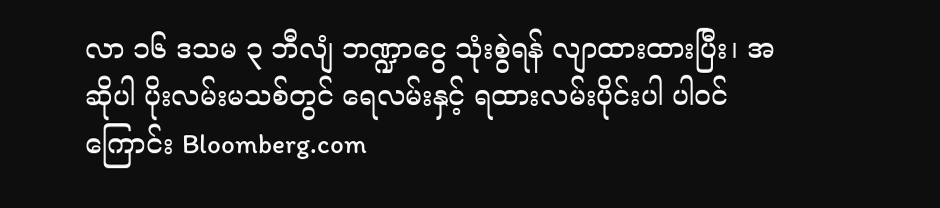လာ ၁၆ ဒသမ ၃ ဘီလျံ ဘဏ္ဍာငွေ သုံးစွဲရန် လျာထားထားပြီး၊ အဆိုပါ ပိုးလမ်းမသစ်တွင် ရေလမ်းနှင့် ရထားလမ်းပိုင်းပါ ပါဝင်ကြောင်း Bloomberg.com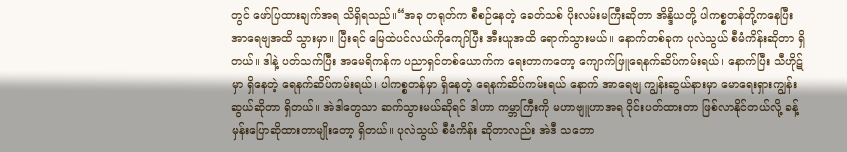တွင် ဖော်ပြထားချက်အရ သိရှိရသည်။“အခု တရုတ်က စီစဉ်နေတဲ့ ခေတ်သစ် ပိုးလမ်းမကြီးဆိုတာ အိန္ဒိယတို့ ပါကစ္စတန်တို့ကနေပြီး အာရေဗျအထိ သွားမှာ။ ပြီးရင် မြေထဲပင်လယ်ကိုကျော်ပြီး အီးယူအထိ ရောက်သွားမယ်။ နောက်တစ်ခုက ပုလဲသွယ် စီမံကိန်းဆိုတာ ရှိတယ်။ ဒါနဲ့ ပတ်သက်ပြီး အမေရိကန်က ပညာရှင်တစ်ယောက်က ရေးတာကတော့ ကျောက်ဖြူရေနက်ဆိပ်ကမ်းရယ်၊ နောက်ပြီး သီဟိုဋ်မှာ ရှိနေတဲ့ ရေနက်ဆိပ်ကမ်းရယ်၊ ပါကစ္စတန်မှာ ရှိနေတဲ့ ရေနက်ဆိပ်ကမ်းရယ် နောက် အာရေဗျ ကျွန်းဆွယ်နားမှာ မောရေးရှားကျွန်းဆွယ်ဆိုတာ ရှိတယ်။ အဲဒါတွေသာ ဆက်သွားမယ်ဆိုရင် ဒါဟာ ကမ္ဘာကြီးကို မဟာဗျူဟာအရ ဝိုင်းပတ်ထားတာ ဖြစ်လာနိုင်တယ်လို့ ခန့်မှန်းပြောဆိုထားတာမျိုးတော့ ရှိတယ်။ ပုလဲသွယ် စီမံကိန်း ဆိုတာလည်း အဲဒီ သဘော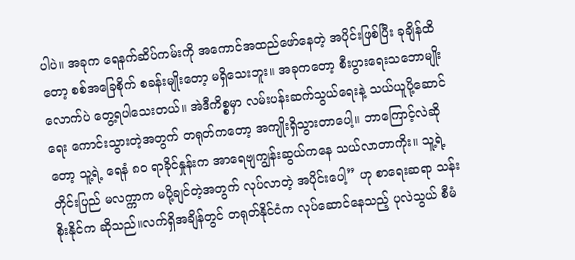ပါပဲ။ အခုက ရေနက်ဆိပ်ကမ်းကို အကောင်အထည်ဖော်နေတဲ့ အပိုင်းဖြစ်ပြီး ခုချိန်ထိတော့ စစ်အခြေစိုက် စခန်းမျိုးတော့ မရှိသေးဘူး။ အခုကတော့ စီးပွားရေးသဘောမျိုးလောက်ပဲ တွေ့ရပါသေးတယ်။ အဲဒီကိစ္စမှာ လမ်းပန်းဆက်သွယ်ရေးနဲ့ သယ်ယူပို့ဆောင်ရေး ကောင်းသွားတဲ့အတွက် တရုတ်ကတော့ အကျိုးရှိသွားတာပေါ့။ ဘာကြောင့်လဲဆိုတော့ သူ့ရဲ့ ရေနံ ၈ဝ ရာခိုင်နှုန်းက အာရေဗျကျွန်းဆွယ်ကနေ သယ်လာတာကိုး။ သူ့ရဲ့တိုင်းပြည် မလက္ကာက မပို့ချင်တဲ့အတွက် လုပ်လာတဲ့ အပိုင်းပေါ့” ဟု စာရေးဆရာ သန်းစိုးနိုင်က ဆိုသည်။လက်ရှိအချိန်တွင် တရုတ်နိုင်ငံက လုပ်ဆောင်နေသည့် ပုလဲသွယ် စီမံ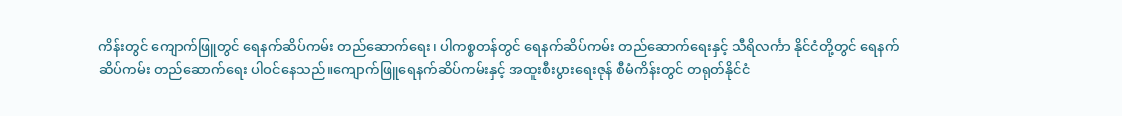ကိန်းတွင် ကျောက်ဖြူတွင် ရေနက်ဆိပ်ကမ်း တည်ဆောက်ရေး၊ ပါကစ္စတန်တွင် ရေနက်ဆိပ်ကမ်း တည်ဆောက်ရေးနှင့် သီရိလင်္ကာ နိုင်ငံတို့တွင် ရေနက်ဆိပ်ကမ်း တည်ဆောက်ရေး ပါဝင်နေသည်။ကျောက်ဖြူရေနက်ဆိပ်ကမ်းနှင့် အထူးစီးပွားရေးဇုန် စီမံကိန်းတွင် တရုတ်နိုင်ငံ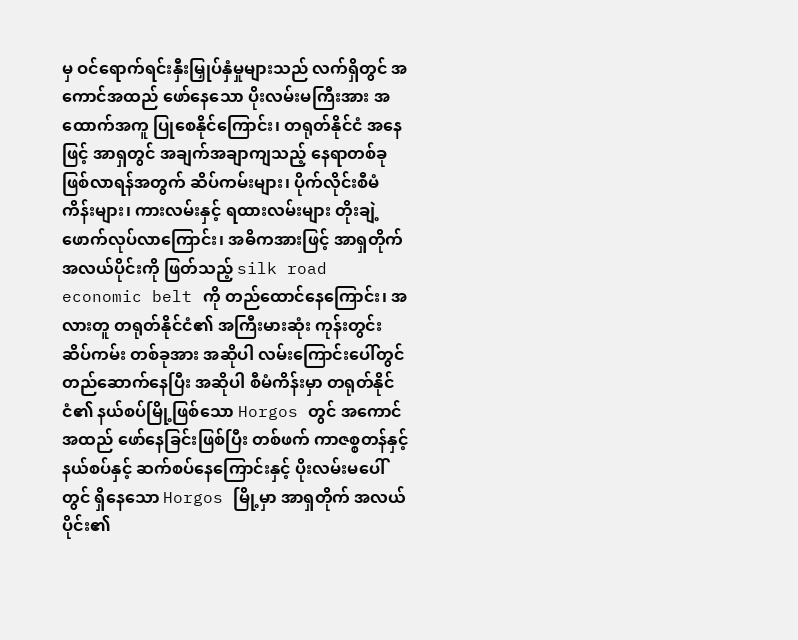မှ ဝင်ရောက်ရင်းနှီးမြှုပ်နှံမှုများသည် လက်ရှိတွင် အကောင်အထည် ဖော်နေသော ပိုးလမ်းမကြီးအား အထောက်အကူ ပြုစေနိုင်ကြောင်း၊ တရုတ်နိုင်ငံ အနေဖြင့် အာရှတွင် အချက်အချာကျသည့် နေရာတစ်ခု ဖြစ်လာရန်အတွက် ဆိပ်ကမ်းများ၊ ပိုက်လိုင်းစီမံကိန်းများ၊ ကားလမ်းနှင့် ရထားလမ်းများ တိုးချဲ့ဖောက်လုပ်လာကြောင်း၊ အဓိကအားဖြင့် အာရှတိုက် အလယ်ပိုင်းကို ဖြတ်သည့် silk road economic belt ကို တည်ထောင်နေကြောင်း၊ အလားတူ တရုတ်နိုင်ငံ၏ အကြီးမားဆုံး ကုန်းတွင်းဆိပ်ကမ်း တစ်ခုအား အဆိုပါ လမ်းကြောင်းပေါ်တွင် တည်ဆောက်နေပြီး အဆိုပါ စီမံကိန်းမှာ တရုတ်နိုင်ငံ၏ နယ်စပ်မြို့ဖြစ်သော Horgos တွင် အကောင်အထည် ဖော်နေခြင်းဖြစ်ပြီး တစ်ဖက် ကာဇစ္စတန်နှင့် နယ်စပ်နှင့် ဆက်စပ်နေကြောင်းနှင့် ပိုးလမ်းမပေါ်တွင် ရှိနေသော Horgos မြို့မှာ အာရှတိုက် အလယ်ပိုင်း၏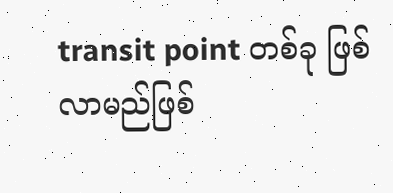transit point တစ်ခု ဖြစ်လာမည်ဖြစ်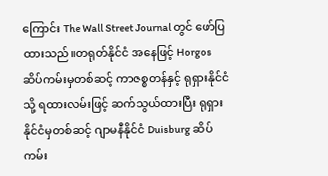ကြောင်း The Wall Street Journal တွင် ဖော်ပြထားသည်။တရုတ်နိုင်ငံ အနေဖြင့် Horgos ဆိပ်ကမ်းမှတစ်ဆင့် ကာဇစ္စတန်နှင့် ရုရှားနိုင်ငံသို့ ရထားလမ်းဖြင့် ဆက်သွယ်ထားပြီး ရုရှားနိုင်ငံမှတစ်ဆင့် ဂျာမနီနိုင်ငံ Duisburg ဆိပ်ကမ်း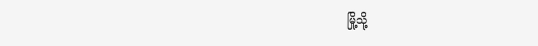မြို့သို့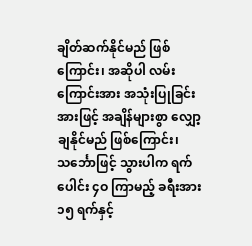ချိတ်ဆက်နိုင်မည် ဖြစ်ကြောင်း၊ အဆိုပါ လမ်းကြောင်းအား အသုံးပြုခြင်းအားဖြင့် အချိန်များစွာ လျှော့ချနိုင်မည် ဖြစ်ကြောင်း၊ သင်္ဘောဖြင့် သွားပါက ရက်ပေါင်း ၄ဝ ကြာမည့် ခရီးအား ၁၅ ရက်နှင့်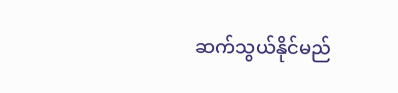ဆက်သွယ်နိုင်မည်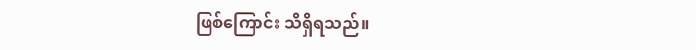ဖြစ်ကြောင်း သိရှိရသည်။